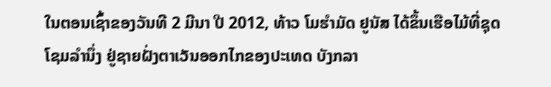ໃນຕອນເຊົ້າຂອງວັນທີ 2 ມີນາ ປີ 2012, ທ້າວ ໂມຮຳມັດ ຢູນັສ ໄດ້ຂຶ້ນເຮືອໄມ້ທີ່ຊຸດ
ໂຊມລຳນຶ່ງ ຢູ່ຊາຍຝັ່ງຕາເວັນອອກໄກຂອງປະເທດ ບັງກລາ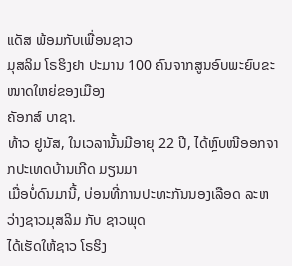ແດັສ ພ້ອມກັບເພື່ອນຊາວ
ມຸສລິມ ໂຣຮິງຢາ ປະມານ 100 ຄົນຈາກສູນອົບພະຍົບຂະໜາດໃຫຍ່ຂອງເມືອງ
ຄັອກສ໌ ບາຊາ.
ທ້າວ ຢູນັສ, ໃນເວລານັ້ນມີອາຍຸ 22 ປີ, ໄດ້ຫຼົບໜີອອກຈາກປະເທດບ້ານເກີດ ມຽນມາ
ເມື່ອບໍ່ດົນມານີ້, ບ່ອນທີ່ການປະທະກັນນອງເລືອດ ລະຫວ່າງຊາວມຸສລິມ ກັບ ຊາວພຸດ
ໄດ້ເຮັດໃຫ້ຊາວ ໂຣຮິງ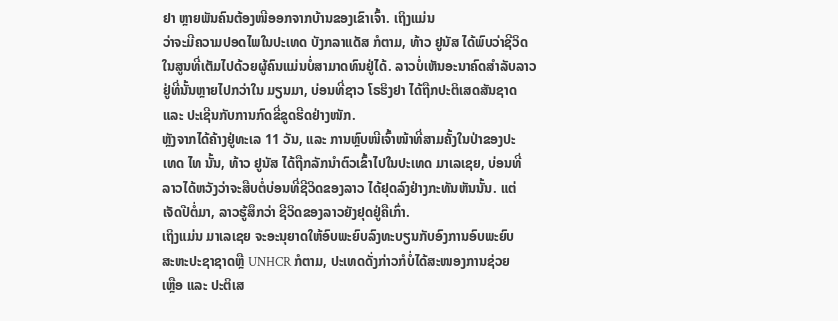ຢາ ຫຼາຍພັນຄົນຕ້ອງໜີອອກຈາກບ້ານຂອງເຂົາເຈົ້າ. ເຖິງແມ່ນ
ວ່າຈະມີຄວາມປອດໄພໃນປະເທດ ບັງກລາແດັສ ກໍຕາມ, ທ້າວ ຢູນັສ ໄດ້ພົບວ່າຊີວິດ
ໃນສູນທີ່ເຕັມໄປດ້ວຍຜູ້ຄົນແມ່ນບໍ່ສາມາດທົນຢູ່ໄດ້. ລາວບໍ່ເຫັນອະນາຄົດສຳລັບລາວ
ຢູ່ທີ່ນັ້ນຫຼາຍໄປກວ່າໃນ ມຽນມາ, ບ່ອນທີ່ຊາວ ໂຣຮິງຢາ ໄດ້ຖືກປະຕິເສດສັນຊາດ
ແລະ ປະເຊີນກັບການກົດຂີ່ຂູດຮີດຢ່າງໜັກ.
ຫຼັງຈາກໄດ້ຄ້າງຢູ່ທະເລ 11 ວັນ, ແລະ ການຫຼົບໜີເຈົ້າໜ້າທີ່ສາມຄັ້ງໃນປ່າຂອງປະ
ເທດ ໄທ ນັ້ນ, ທ້າວ ຢູນັສ ໄດ້ຖືກລັກນຳຕົວເຂົ້າໄປໃນປະເທດ ມາເລເຊຍ, ບ່ອນທີ່
ລາວໄດ້ຫວັງວ່າຈະສືບຕໍ່ບ່ອນທີ່ຊີວິດຂອງລາວ ໄດ້ຢຸດລົງຢ່າງກະທັນຫັນນັ້ນ. ແຕ່
ເຈັດປີຕໍ່ມາ, ລາວຮູ້ສຶກວ່າ ຊີວິດຂອງລາວຍັງຢຸດຢູ່ຄືເກົ່າ.
ເຖິງແມ່ນ ມາເລເຊຍ ຈະອະນຸຍາດໃຫ້ອົບພະຍົບລົງທະບຽນກັບອົງການອົບພະຍົບ
ສະຫະປະຊາຊາດຫຼື UNHCR ກໍຕາມ, ປະເທດດັ່ງກ່າວກໍບໍ່ໄດ້ສະໜອງການຊ່ວຍ
ເຫຼືອ ແລະ ປະຕິເສ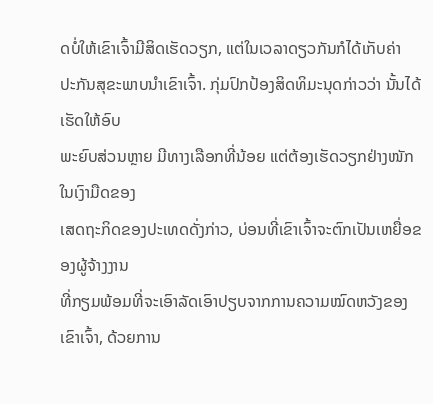ດບໍ່ໃຫ້ເຂົາເຈົ້າມີສິດເຮັດວຽກ, ແຕ່ໃນເວລາດຽວກັນກໍໄດ້ເກັບຄ່າ
ປະກັນສຸຂະພາບນຳເຂົາເຈົ້າ. ກຸ່ມປົກປ້ອງສິດທິມະນຸດກ່າວວ່າ ນັ້ນໄດ້ເຮັດໃຫ້ອົບ
ພະຍົບສ່ວນຫຼາຍ ມີທາງເລືອກທີ່ນ້ອຍ ແຕ່ຕ້ອງເຮັດວຽກຢ່າງໜັກ ໃນເງົາມືດຂອງ
ເສດຖະກິດຂອງປະເທດດັ່ງກ່າວ, ບ່ອນທີ່ເຂົາເຈົ້າຈະຕົກເປັນເຫຍື່ອຂອງຜູ້ຈ້າງງານ
ທີ່ກຽມພ້ອມທີ່ຈະເອົາລັດເອົາປຽບຈາກການຄວາມໝົດຫວັງຂອງເຂົາເຈົ້າ, ດ້ວຍການ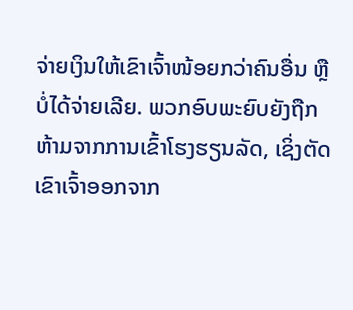ຈ່າຍເງິນໃຫ້ເຂົາເຈົ້າໜ້ອຍກວ່າຄົນອື່ນ ຫຼື ບໍ່ໄດ້ຈ່າຍເລີຍ. ພວກອົບພະຍົບຍັງຖືກ
ຫ້າມຈາກການເຂົ້າໂຮງຮຽນລັດ, ເຊິ່ງຕັດເຂົາເຈົ້າອອກຈາກ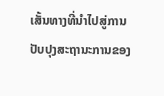ເສັ້ນທາງທີ່ນຳໄປສູ່ການ
ປັບປຸງສະຖານະການຂອງ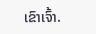ເຂົາເຈົ້າ.